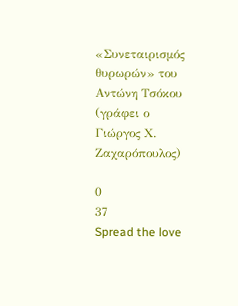«Συνεταιρισμός θυρωρών» του Αντώνη Τσόκου (γράφει ο Γιώργος Χ. Ζαχαρόπουλος)

0
37
Spread the love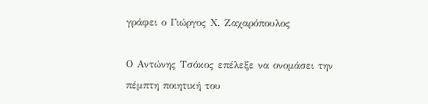γράφει ο Γιώργος Χ. Ζαχαρόπουλος

Ο Αντώνης Τσόκος επέλεξε να ονομάσει την πέμπτη ποιητική του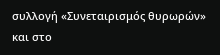συλλογή «Συνεταιρισμός θυρωρών» και στο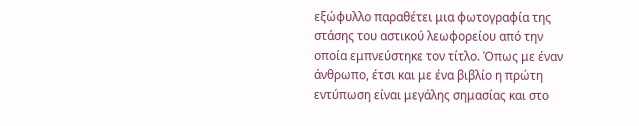εξώφυλλο παραθέτει μια φωτογραφία της στάσης του αστικού λεωφορείου από την οποία εμπνεύστηκε τον τίτλο. Όπως με έναν άνθρωπο, έτσι και με ένα βιβλίο η πρώτη εντύπωση είναι μεγάλης σημασίας και στο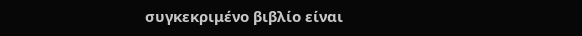συγκεκριμένο βιβλίο είναι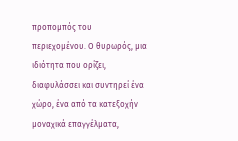προπομπός του περιεχομένου. Ο θυρωρός, μια ιδιότητα που ορίζει, διαφυλάσσει και συντηρεί ένα χώρο, ένα από τα κατεξοχήν μοναχικά επαγγέλματα,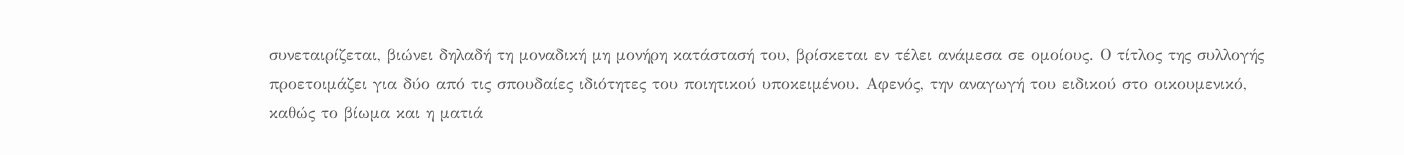συνεταιρίζεται, βιώνει δηλαδή τη μοναδική μη μονήρη κατάστασή του, βρίσκεται εν τέλει ανάμεσα σε ομοίους. Ο τίτλος της συλλογής προετοιμάζει για δύο από τις σπουδαίες ιδιότητες του ποιητικού υποκειμένου. Αφενός, την αναγωγή του ειδικού στο οικουμενικό, καθώς το βίωμα και η ματιά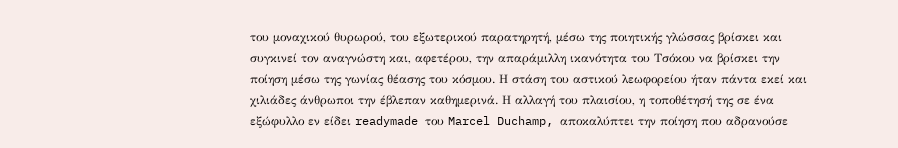του μοναχικού θυρωρού, του εξωτερικού παρατηρητή, μέσω της ποιητικής γλώσσας βρίσκει και συγκινεί τον αναγνώστη και, αφετέρου, την απαράμιλλη ικανότητα του Τσόκου να βρίσκει την ποίηση μέσω της γωνίας θέασης του κόσμου. Η στάση του αστικού λεωφορείου ήταν πάντα εκεί και χιλιάδες άνθρωποι την έβλεπαν καθημερινά. Η αλλαγή του πλαισίου, η τοποθέτησή της σε ένα εξώφυλλο εν είδει readymade του Marcel Duchamp, αποκαλύπτει την ποίηση που αδρανούσε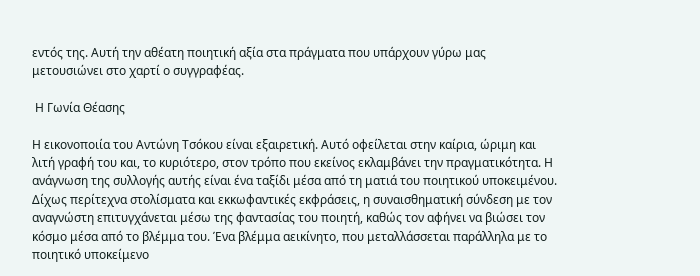εντός της. Αυτή την αθέατη ποιητική αξία στα πράγματα που υπάρχουν γύρω μας μετουσιώνει στο χαρτί ο συγγραφέας.

 Η Γωνία Θέασης

Η εικονοποιία του Αντώνη Τσόκου είναι εξαιρετική. Αυτό οφείλεται στην καίρια, ώριμη και λιτή γραφή του και, το κυριότερο, στον τρόπο που εκείνος εκλαμβάνει την πραγματικότητα. Η ανάγνωση της συλλογής αυτής είναι ένα ταξίδι μέσα από τη ματιά του ποιητικού υποκειμένου. Δίχως περίτεχνα στολίσματα και εκκωφαντικές εκφράσεις, η συναισθηματική σύνδεση με τον αναγνώστη επιτυγχάνεται μέσω της φαντασίας του ποιητή, καθώς τον αφήνει να βιώσει τον κόσμο μέσα από το βλέμμα του. Ένα βλέμμα αεικίνητο, που μεταλλάσσεται παράλληλα με το ποιητικό υποκείμενο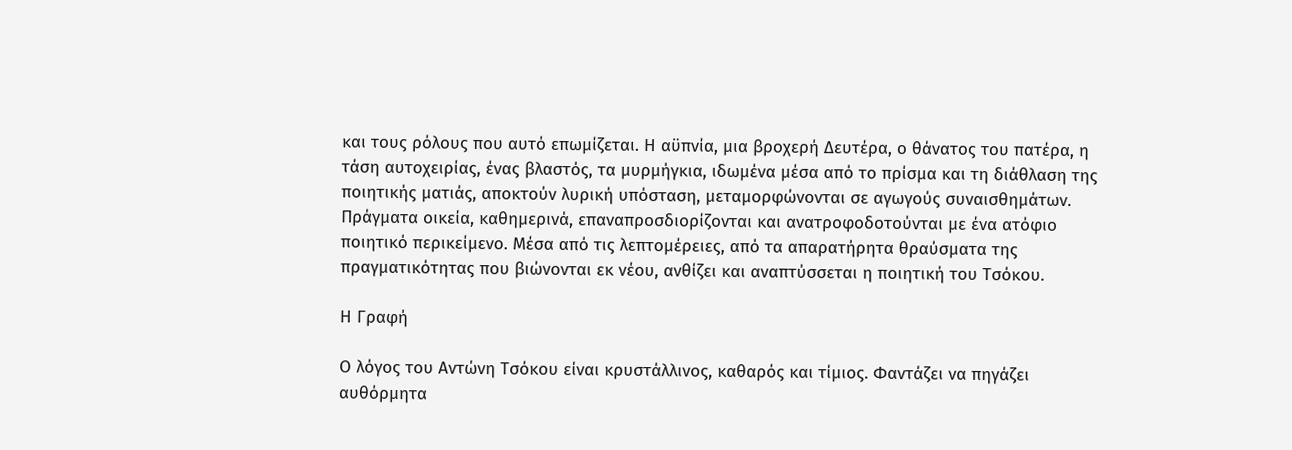και τους ρόλους που αυτό επωμίζεται. Η αϋπνία, μια βροχερή Δευτέρα, ο θάνατος του πατέρα, η τάση αυτοχειρίας, ένας βλαστός, τα μυρμήγκια, ιδωμένα μέσα από το πρίσμα και τη διάθλαση της ποιητικής ματιάς, αποκτούν λυρική υπόσταση, μεταμορφώνονται σε αγωγούς συναισθημάτων. Πράγματα οικεία, καθημερινά, επαναπροσδιορίζονται και ανατροφοδοτούνται με ένα ατόφιο ποιητικό περικείμενο. Μέσα από τις λεπτομέρειες, από τα απαρατήρητα θραύσματα της πραγματικότητας που βιώνονται εκ νέου, ανθίζει και αναπτύσσεται η ποιητική του Τσόκου.

Η Γραφή

Ο λόγος του Αντώνη Τσόκου είναι κρυστάλλινος, καθαρός και τίμιος. Φαντάζει να πηγάζει αυθόρμητα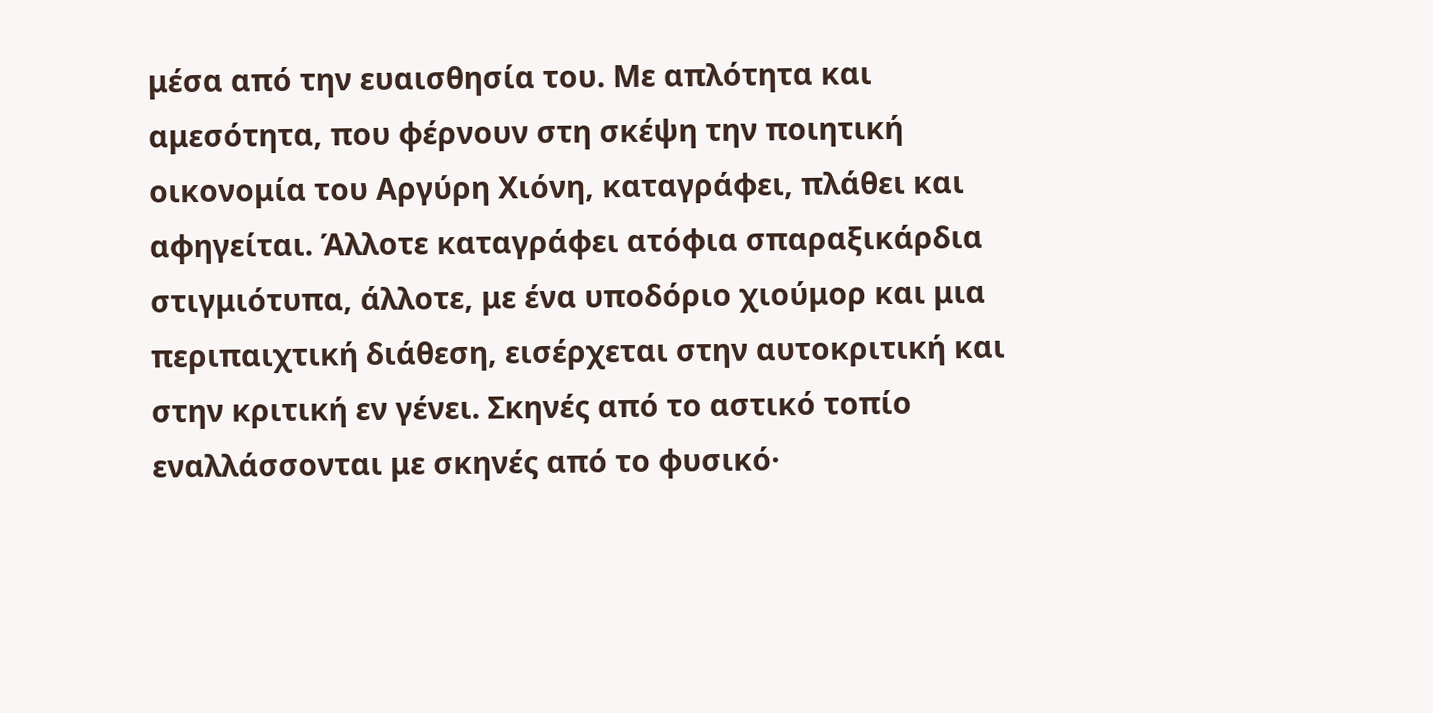μέσα από την ευαισθησία του. Με απλότητα και αμεσότητα, που φέρνουν στη σκέψη την ποιητική οικονομία του Αργύρη Χιόνη, καταγράφει, πλάθει και αφηγείται. Άλλοτε καταγράφει ατόφια σπαραξικάρδια στιγμιότυπα, άλλοτε, με ένα υποδόριο χιούμορ και μια περιπαιχτική διάθεση, εισέρχεται στην αυτοκριτική και στην κριτική εν γένει. Σκηνές από το αστικό τοπίο εναλλάσσονται με σκηνές από το φυσικό·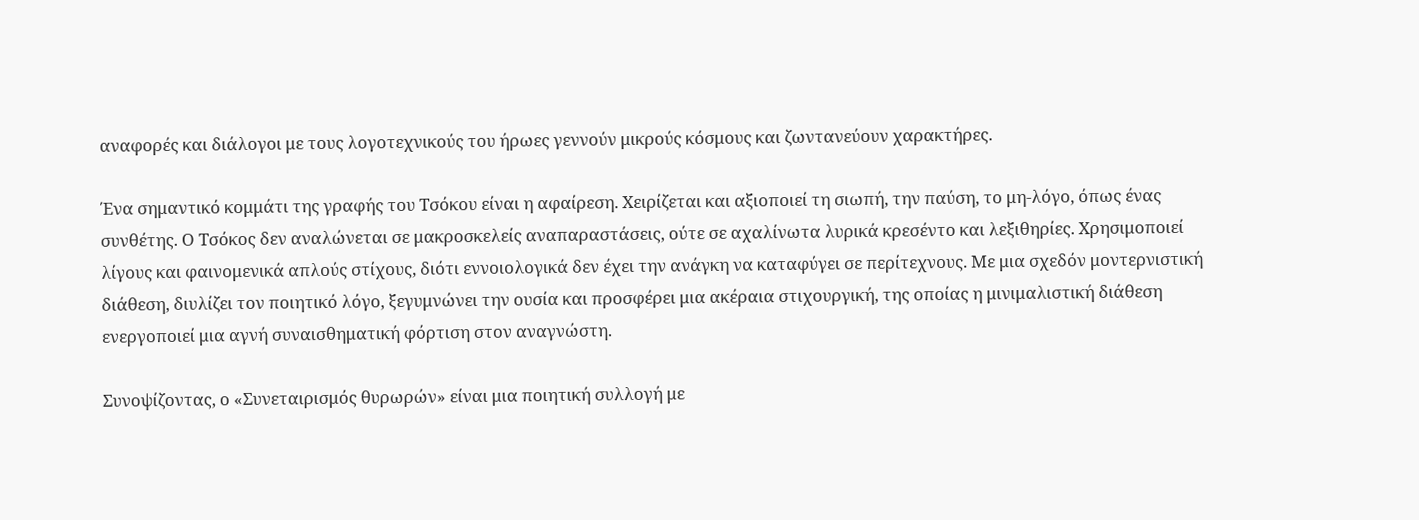αναφορές και διάλογοι με τους λογοτεχνικούς του ήρωες γεννούν μικρούς κόσμους και ζωντανεύουν χαρακτήρες.

Ένα σημαντικό κομμάτι της γραφής του Τσόκου είναι η αφαίρεση. Χειρίζεται και αξιοποιεί τη σιωπή, την παύση, το μη-λόγο, όπως ένας συνθέτης. Ο Τσόκος δεν αναλώνεται σε μακροσκελείς αναπαραστάσεις, ούτε σε αχαλίνωτα λυρικά κρεσέντο και λεξιθηρίες. Χρησιμοποιεί λίγους και φαινομενικά απλούς στίχους, διότι εννοιολογικά δεν έχει την ανάγκη να καταφύγει σε περίτεχνους. Με μια σχεδόν μοντερνιστική διάθεση, διυλίζει τον ποιητικό λόγο, ξεγυμνώνει την ουσία και προσφέρει μια ακέραια στιχουργική, της οποίας η μινιμαλιστική διάθεση ενεργοποιεί μια αγνή συναισθηματική φόρτιση στον αναγνώστη.

Συνοψίζοντας, ο «Συνεταιρισμός θυρωρών» είναι μια ποιητική συλλογή με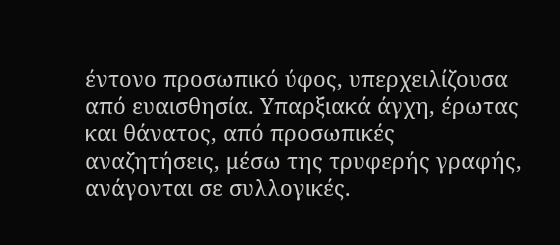έντονο προσωπικό ύφος, υπερχειλίζουσα από ευαισθησία. Υπαρξιακά άγχη, έρωτας και θάνατος, από προσωπικές αναζητήσεις, μέσω της τρυφερής γραφής, ανάγονται σε συλλογικές.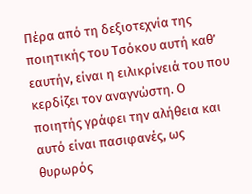Πέρα από τη δεξιοτεχνία της ποιητικής του Τσόκου αυτή καθ’ εαυτήν, είναι η ειλικρίνειά του που κερδίζει τον αναγνώστη. Ο ποιητής γράφει την αλήθεια και αυτό είναι πασιφανές, ως θυρωρός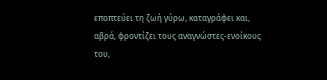εποπτεύει τη ζωή γύρω, καταγράφει και, αβρά, φροντίζει τους αναγνώστες-ενοίκους του,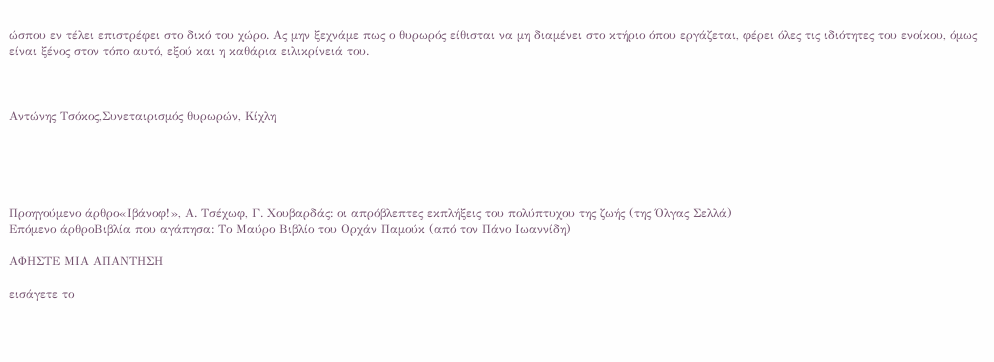ώσπου εν τέλει επιστρέφει στο δικό του χώρο. Ας μην ξεχνάμε πως ο θυρωρός είθισται να μη διαμένει στο κτήριο όπου εργάζεται, φέρει όλες τις ιδιότητες του ενοίκου, όμως είναι ξένος στον τόπο αυτό, εξού και η καθάρια ειλικρίνειά του.



Αντώνης Τσόκος,Συνεταιρισμός θυρωρών, Κίχλη





Προηγούμενο άρθρο«Ιβάνοφ!», Α. Τσέχωφ, Γ. Χουβαρδάς: οι απρόβλεπτες εκπλήξεις του πολύπτυχου της ζωής (της Όλγας Σελλά)
Επόμενο άρθροΒιβλία που αγάπησα: Το Μαύρο Βιβλίο του Ορχάν Παμούκ (από τον Πάνο Ιωαννίδη)

ΑΦΗΣΤΕ ΜΙΑ ΑΠΑΝΤΗΣΗ

εισάγετε το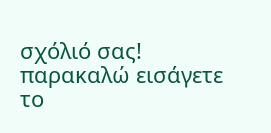σχόλιό σας!
παρακαλώ εισάγετε το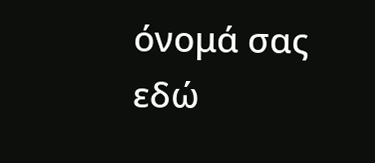όνομά σας εδώ